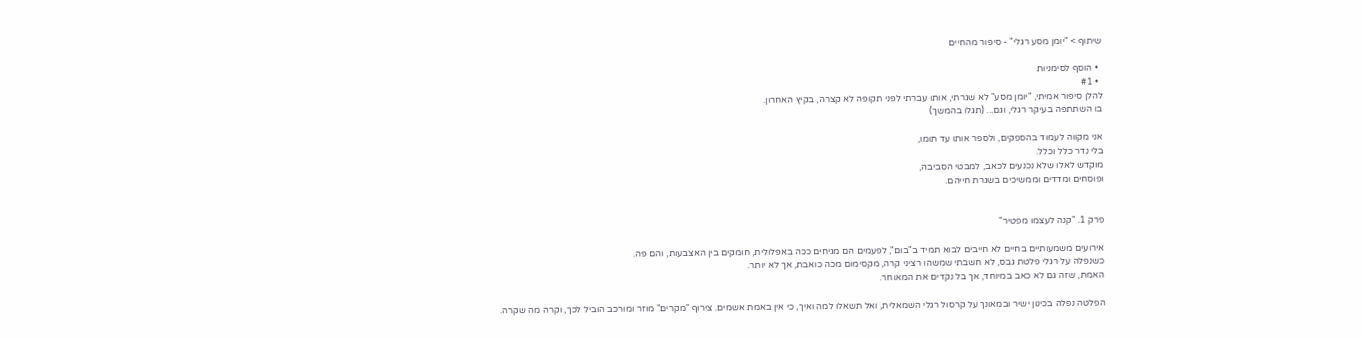שיתוף > "יומן מסע רגלי" - סיפור מהחיים

  • הוסף לסימניות
  • #1
להלן סיפור אמיתי, "יומן מסע" לא שגרתי, אותו עברתי לפני תקופה לא קצרה, בקיץ האחרון.
בו השתתפה בעיקר רגלי, וגם... (תגלו בהמשך)

אני מקווה לעמוד בהספקים, ולספר אותו עד תומו,
בלי נדר כלל וכלל.
מוקדש לאלו שלא נכנעים לכאב, למבטי הסביבה,
ופוסחים ומדדים וממשיכים בשגרת חייהם.


פרק 1. "קנה לעצמו מפטיר"

אירועים משמעותיים בחיים לא חייבים לבוא תמיד ב"בום", לפעמים הם מגיחים ככה באפלולית, חומקים בין האצבעות, והם פה.
כשנפלה על רגלי פלטת גבס, לא חשבתי שמשהו רציני קרה, מקסימום מכה כואבת, אך לא יותר.
האמת, שזה גם לא כאב במיוחד, אך בל נקדים את המאוחר.

הפלטה נפלה בכינון ישיר ובמאונך על קרסול רגלי השמאלית, ואל תשאלו למה ואיך, כי אין באמת אשמים. צירוף "מקרים" מוזר ומורכב הוביל לכך, וקרה מה שקרה.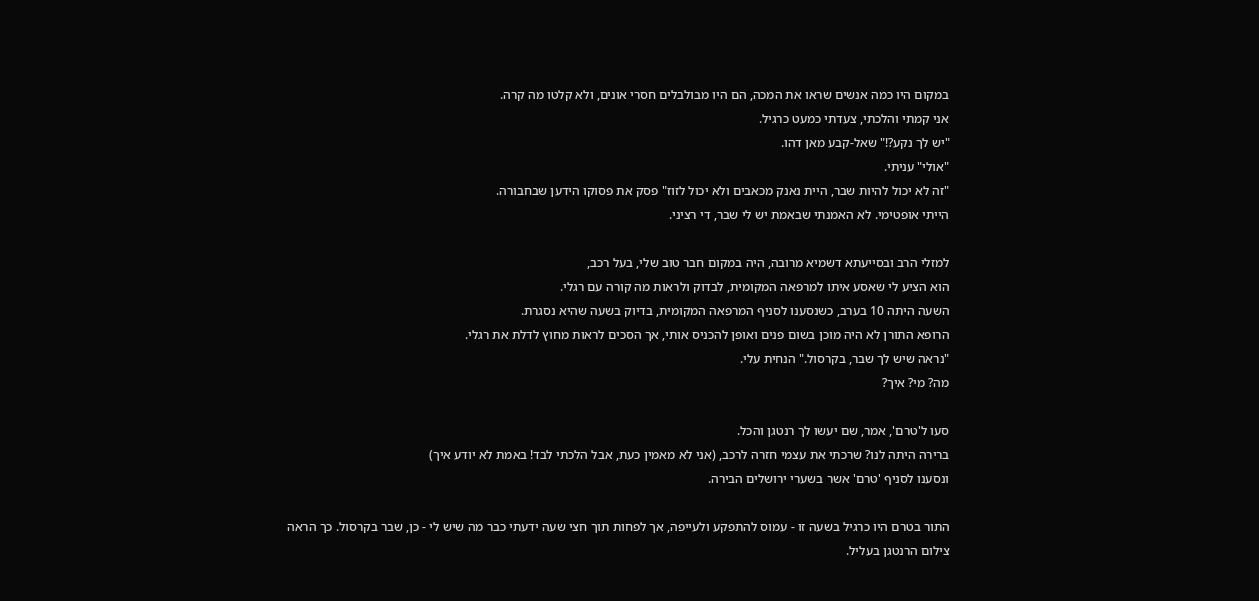במקום היו כמה אנשים שראו את המכה, הם היו מבולבלים חסרי אונים, ולא קלטו מה קרה.
אני קמתי והלכתי, צעדתי כמעט כרגיל.
"יש לך נקע?!" שאל-קבע מאן דהו.
"אולי" עניתי.
"זה לא יכול להיות שבר, היית נאנק מכאבים ולא יכול לזוז" פסק את פסוקו הידען שבחבורה.
הייתי אופטימי. לא האמנתי שבאמת יש לי שבר, די רציני.

למזלי הרב ובסייעתא דשמיא מרובה, היה במקום חבר טוב שלי, בעל רכב,
הוא הציע לי שאסע איתו למרפאה המקומית, לבדוק ולראות מה קורה עם רגלי.
השעה היתה 10 בערב, כשנסענו לסניף המרפאה המקומית, בדיוק בשעה שהיא נסגרת.
הרופא התורן לא היה מוכן בשום פנים ואופן להכניס אותי, אך הסכים לראות מחוץ לדלת את רגלי.
"נראה שיש לך שבר, בקרסול." הנחית עלי.
מה? מי? איך?

סעו ל'טרם', אמר, שם יעשו לך רנטגן והכל.
ברירה היתה לנו? שרכתי את עצמי חזרה לרכב, (אני לא מאמין כעת, אבל הלכתי לבד! באמת לא יודע איך)
ונסענו לסניף 'טרם' אשר בשערי ירושלים הבירה.

התור בטרם היו כרגיל בשעה זו - עמוס להתפקע ולעייפה, אך לפחות תוך חצי שעה ידעתי כבר מה שיש לי - כן, שבר בקרסול. כך הראה צילום הרנטגן בעליל.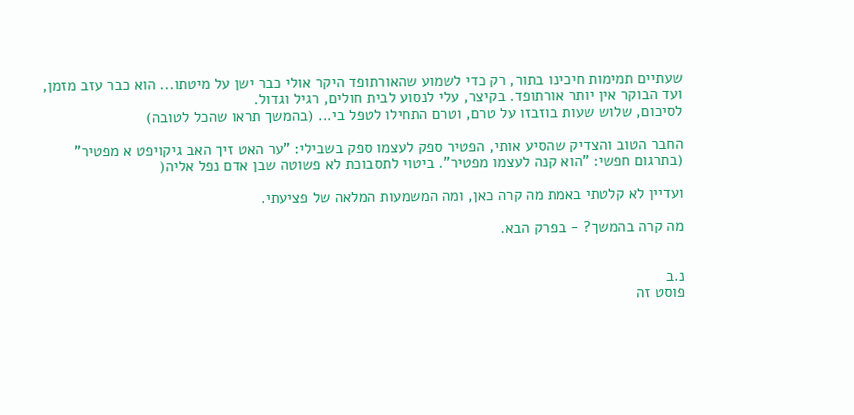שעתיים תמימות חיכינו בתור, רק כדי לשמוע שהאורתופד היקר אולי כבר ישן על מיטתו... הוא כבר עזב מזמן, ועד הבוקר אין יותר אורתופד. בקיצר, עלי לנסוע לבית חולים, רגיל וגדול.
לסיכום, שלוש שעות בוזבזו על טרם, וטרם התחילו לטפל בי... (בהמשך תראו שהכל לטובה)

החבר הטוב והצדיק שהסיע אותי, הפטיר ספק לעצמו ספק בשבילי: "ער האט זיך האב גיקויפט א מפטיר" (בתרגום חפשי: "הוא קנה לעצמו מפטיר". ביטוי לתסבוכת לא פשוטה שבן אדם נפל אליה(

ועדיין לא קלטתי באמת מה קרה כאן, ומה המשמעות המלאה של פציעתי.

מה קרה בהמשך? - בפרק הבא.


נ.ב
פוסט זה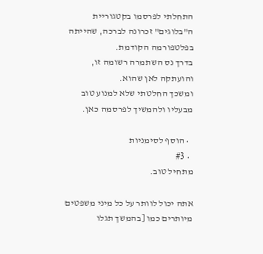התחלתי לפרסמו בקטגוריית ה"בלוגים" זכרונה לברכה, שהייתה בפלטפורמה הקודמת.
בדרך נס השתמרה רשומה זו, והועתקה לאן שהוא.
ומשכך החלטתי שלא למנוע טוב מבעליו ולהמשיך לפרסמה כאן.

  • הוסף לסימניות
  • #3
מתחיל טוב.

אתה יכול לוותר על כל מיני משפטים מיותרים כמו [בהמשך תגלו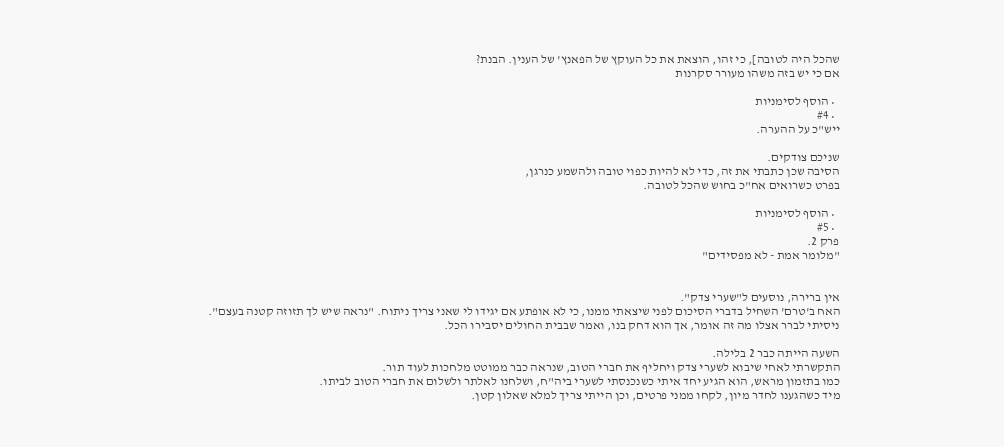שהכל היה לטובה], כי זהו, הוצאת את כל העוקץ של הפאנץ' של הענין. הבנת?
אם כי יש בזה משהו מעורר סקרנות

  • הוסף לסימניות
  • #4
ייש"כ על ההערה.

שניכם צודקים.
הסיבה שכן כתבתי את זה, כדי לא להיות כפוי טובה ולהשמע כנרגן,
בפרט כשרואים אח"כ בחוש שהכל לטובה.

  • הוסף לסימניות
  • #5
פרק 2.
"מלומר אמת - לא מפסידים"


אין ברירה, נוסעים ל"שערי צדק".
האח ב'טרם' השחיל בדברי הסיכום לפני שיצאתי ממנו, כי לא אופתע אם יגידו לי שאני צריך ניתוח. "נראה שיש לך תזוזה קטנה בעצם".
ניסיתי לברר אצלו מה זה אומר, אך הוא דחק בנו, ואמר שבבית החולים יסבירו הכל.

השעה הייתה כבר 2 בלילה.
התקשרתי לאחי שיבוא לשערי צדק ויחליף את חברי הטוב, שנראה כבר ממוטט מלחכות לעוד תור.
כמו בתזמון מראש, הוא הגיע יחד איתי כשנכנסתי לשערי ביה"ח, ושלחנו לאלתר ולשלום את חברי הטוב לביתו.
מיד כשהגענו לחדר מיון, לקחו ממני פרטים, וכן הייתי צריך למלא שאלון קטן.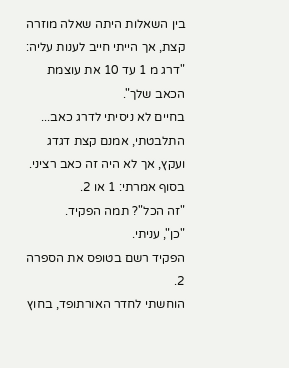בין השאלות היתה שאלה מוזרה קצת, אך הייתי חייב לענות עליה:
"דרג מ 1 עד 10 את עוצמת הכאב שלך".
בחיים לא ניסיתי לדרג כאב...
התלבטתי, אמנם קצת דגדג ועקץ, אך לא היה זה כאב רציני. בסוף אמרתי: 1 או 2.
"זה הכל"? תמה הפקיד.
"כן", עניתי.
הפקיד רשם בטופס את הספרה 2.
הוחשתי לחדר האורתופד, בחוץ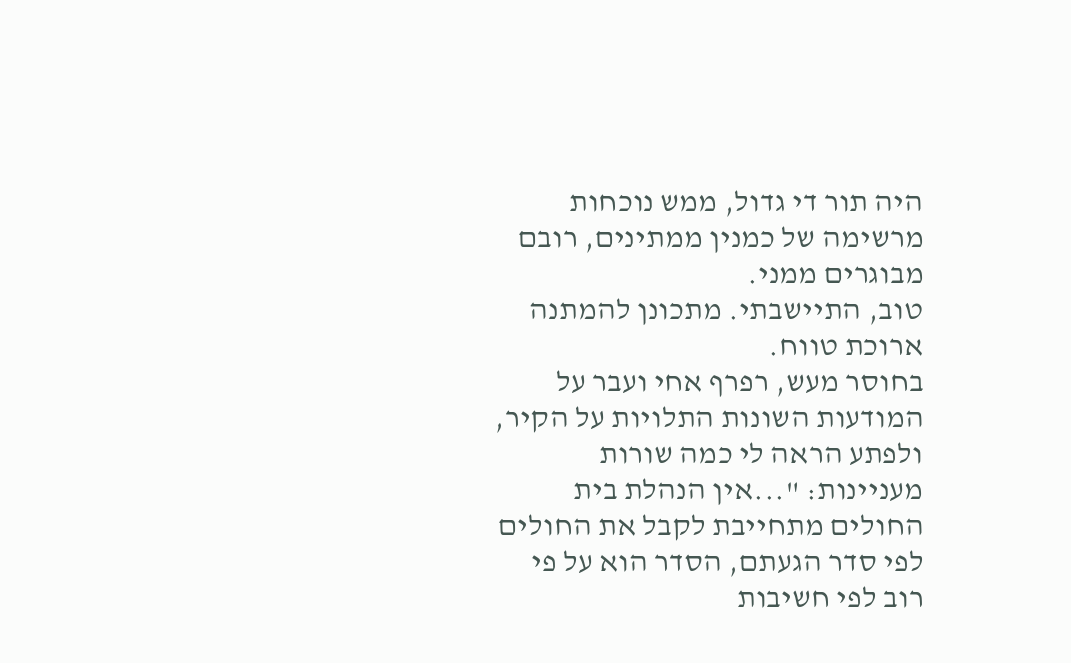היה תור די גדול, ממש נוכחות מרשימה של כמנין ממתינים, רובם מבוגרים ממני.
טוב, התיישבתי. מתכונן להמתנה ארוכת טווח.
בחוסר מעש, רפרף אחי ועבר על המודעות השונות התלויות על הקיר, ולפתע הראה לי כמה שורות מעניינות: "...אין הנהלת בית החולים מתחייבת לקבל את החולים לפי סדר הגעתם, הסדר הוא על פי רוב לפי חשיבות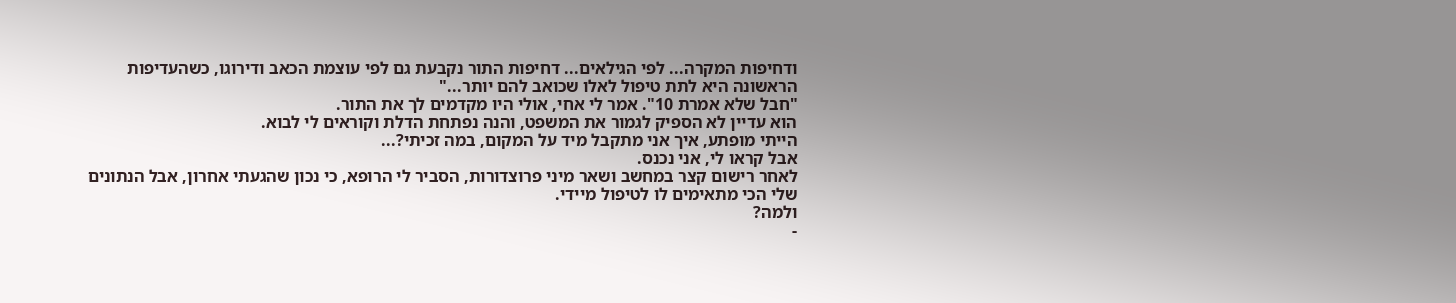ודחיפות המקרה... לפי הגילאים... דחיפות התור נקבעת גם לפי עוצמת הכאב ודירוגו, כשהעדיפות הראשונה היא לתת טיפול לאלו שכואב להם יותר..."
"חבל שלא אמרת 10". אמר לי אחי, אולי היו מקדמים לך את התור.
הוא עדיין לא הספיק לגמור את המשפט, והנה נפתחת הדלת וקוראים לי לבוא.
הייתי מופתע, איך אני מתקבל מיד על המקום, במה זכיתי?...
אבל קראו לי, אני נכנס.
לאחר רישום קצר במחשב ושאר מיני פרוצדורות, הסביר לי הרופא, כי נכון שהגעתי אחרון, אבל הנתונים שלי הכי מתאימים לו לטיפול מיידי.
ולמה?
-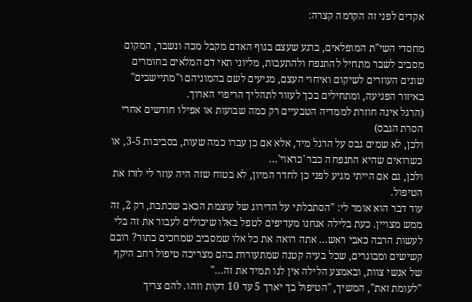אקדים לפני זה הקדמה קצרה:

מחסדי השי"ת המופלאים, ברגע שעצם בגוף האדם מקבל מכה ונשבר, המקום מסביב לשבר מתחיל להתנפח ולהתעבות, מליוני תאי דם המלאים בחומרים שונים העוזרים לשיקום ואיחוי העצם, מגיעים לשם בהמוניהם ו"מתיישבים" באיזור הפגיעה, ומתחילים בכך לעזור לתהליך הריפוי הארוך.
(הרגל אינה חוזרת לממדיה הטבעיים רק כמה שבועות או אפילו חודשים אחרי הסרת הגבס)
ולכן, לא שמים גבס על הרגל מיד, אלא אם כן עברו כמה שעות, בסביבות 3-5, או כשרואים שהיא התנפחה כבר 'כראוי'...
ולכן, גם אם הייתי מגיע לפני כן לחדר המיון, לא בטוח שזה היה עוזר לי לזרז את הטיפול.
עוד דבר הוא אומר לי: "הסתכלתי על הדירוג של עוצמת הכאב שכתבת, רק 2, זה ממש מצויין. כעת בלילה אנחנו מעדיפים לטפל באלו שיכולים לעבור את זה בלי לעשות הרבה כאבי ראש... אתה רואה את כל אלו שמסביב שמחכים בתור? רובם קשישים ומבוגרים, שכל בעיה קטנה שמתעוררת בהם מצריכה טיפול רחב היקף של אנשי צוות, ובאמצע הלילה אין לנו תמיד את זה..."
"לעומת זאת", המשיך, "הטיפול בך יארך 5 עד 10 דקות וזהו. להם צריך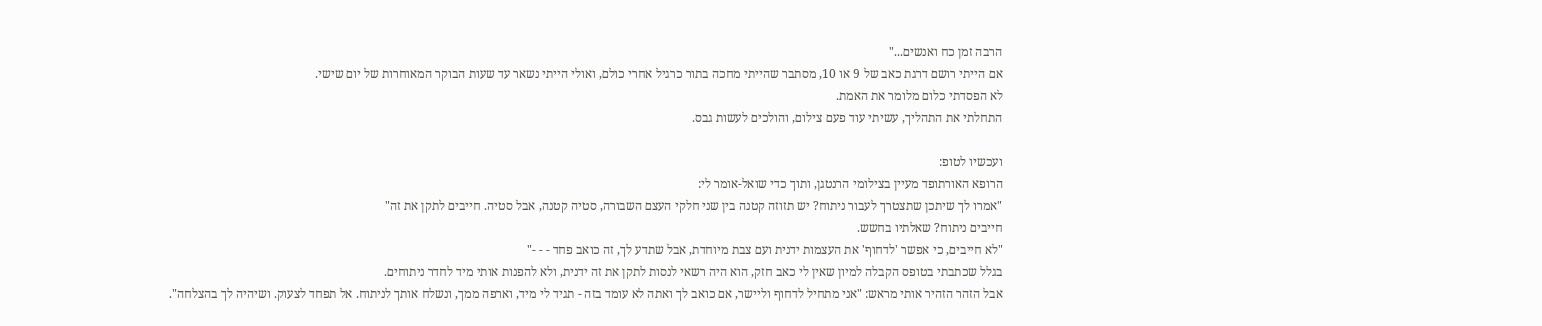הרבה זמן כח ואנשים..."
אם הייתי רושם דרגת כאב של 9 או 10, מסתבר שהייתי מחכה בתור כרגיל אחרי כולם, ואולי הייתי נשאר עד שעות הבוקר המאוחרות של יום שישי.
לא הפסדתי כלום מלומר את האמת.
התחלתי את התהליך, עשיתי עוד פעם צילום, והולכים לעשות גבס.

ועכשיו לטופ:
הרופא האורתופד מעיין בצילומי הרנטגן, ותוך כדי שואל-אומר לי:
"אמרו לך שיתכן שתצטרך לעבור ניתוח? יש תזוזה קטנה בין שני חלקי העצם השבורה, סטיה קטנה, אבל סטיה. חייבים לתקן את זה"
חייבים ניתוח? שאלתיו בחשש.
"לא חייבים, כי אפשר 'לדחוף' את העצמות ידנית ועם צבת מיוחדת, אבל שתדע לך, זה כואב פחד - - -"
בגלל שכתבתי בטופס הקבלה למיון שאין לי כאב חזק, הוא היה רשאי לנסות לתקן את זה ידנית, ולא להפנות אותי מיד לחדר ניתוחים.
אבל הזהר הזהיר אותי מראש: "אני מתחיל לדחוף וליישר, אם כואב לך ואתה לא עומד בזה - תגיד לי מיד, וארפה ממך, ונשלח אותך לניתוח. אל תפחד לצעוק. ושיהיה לך בהצלחה".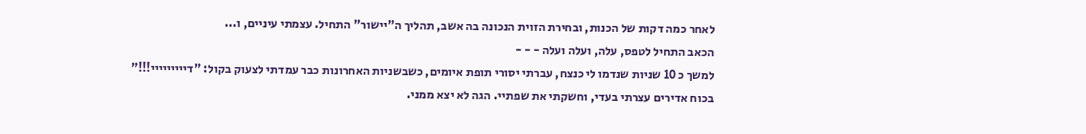לאחר כמה דקות של הכנות, ובחירת הזוית הנכונה בה אשב, תהליך ה"יישור" התחיל. עצמתי עיניים, ו...
הכאב התחיל לטפס, עלה, ועלה ועלה - - -
למשך כ 10 שניות שנדמו לי כנצח, עברתי יסורי תופת איומים, כשבשניות האחרונות כבר עמדתי לצעוק בקול: "דייייייייי!!!"
בכוח אדירים עצרתי בעדי, וחשקתי את שפתיי. הגה לא יצא ממני.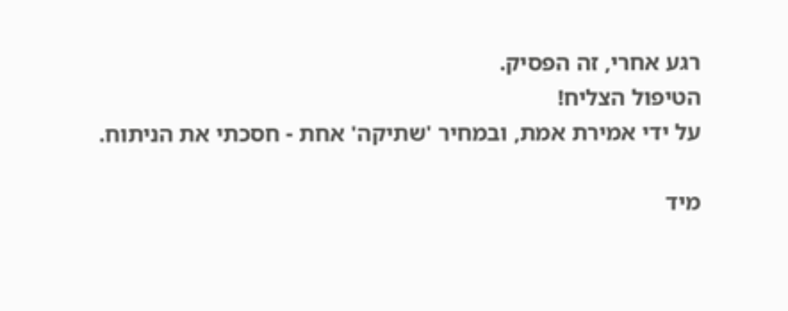רגע אחרי, זה הפסיק.
הטיפול הצליח!
על ידי אמירת אמת, ובמחיר 'שתיקה' אחת - חסכתי את הניתוח.

מיד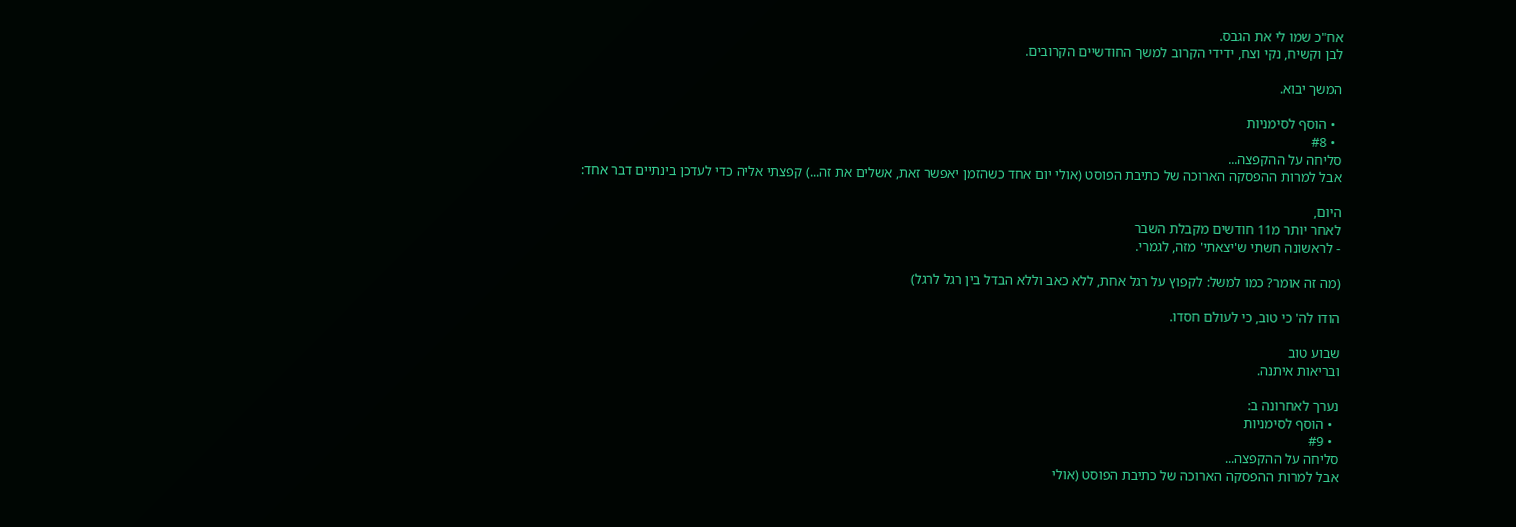אח"כ שמו לי את הגבס.
לבן וקשיח, נקי וצח, ידידי הקרוב למשך החודשיים הקרובים.

המשך יבוא.

  • הוסף לסימניות
  • #8
סליחה על ההקפצה...
אבל למרות ההפסקה הארוכה של כתיבת הפוסט (אולי יום אחד כשהזמן יאפשר זאת, אשלים את זה...) קפצתי אליה כדי לעדכן בינתיים דבר אחד:

היום,
לאחר יותר מ11 חודשים מקבלת השבר
- לראשונה חשתי ש'יצאתי' מזה, לגמרי.

(מה זה אומר? כמו למשל: לקפוץ על רגל אחת, ללא כאב וללא הבדל בין רגל לרגל)

הודו לה' כי טוב, כי לעולם חסדו.

שבוע טוב
ובריאות איתנה.

נערך לאחרונה ב:
  • הוסף לסימניות
  • #9
סליחה על ההקפצה...
אבל למרות ההפסקה הארוכה של כתיבת הפוסט (אולי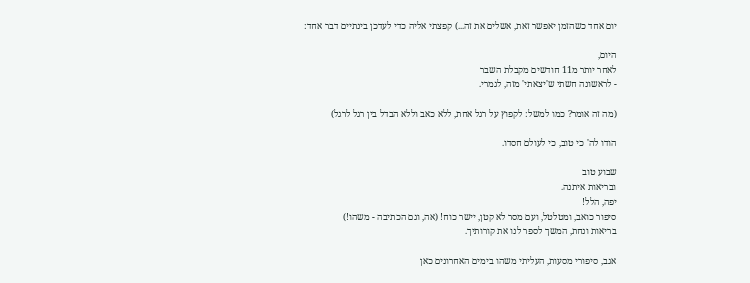יום אחד כשהזמן יאפשר זאת, אשלים את זה...) קפצתי אליה כדי לעדכן בינתיים דבר אחד:

היום,
לאחר יותר מ11 חודשים מקבלת השבר
- לראשונה חשתי ש'יצאתי' מזה, לגמרי.

(מה זה אומר? כמו למשל: לקפוץ על רגל אחת, ללא כאב וללא הבדל בין רגל לרגל)

הודו לה' כי טוב, כי לעולם חסדו.

שבוע טוב
ובריאות איתנה.
יפה, הלל!
סיפור כואב, ומטלטל, ועם מסר לא קטן, יישר כוח! (אה, וגם הכתיבה - משהו!)
בריאות ונחת, המשך לספר לנו את קורותיך.

אגב, סיפורי מסעות, העליתי משהו בימים האחרונים כאן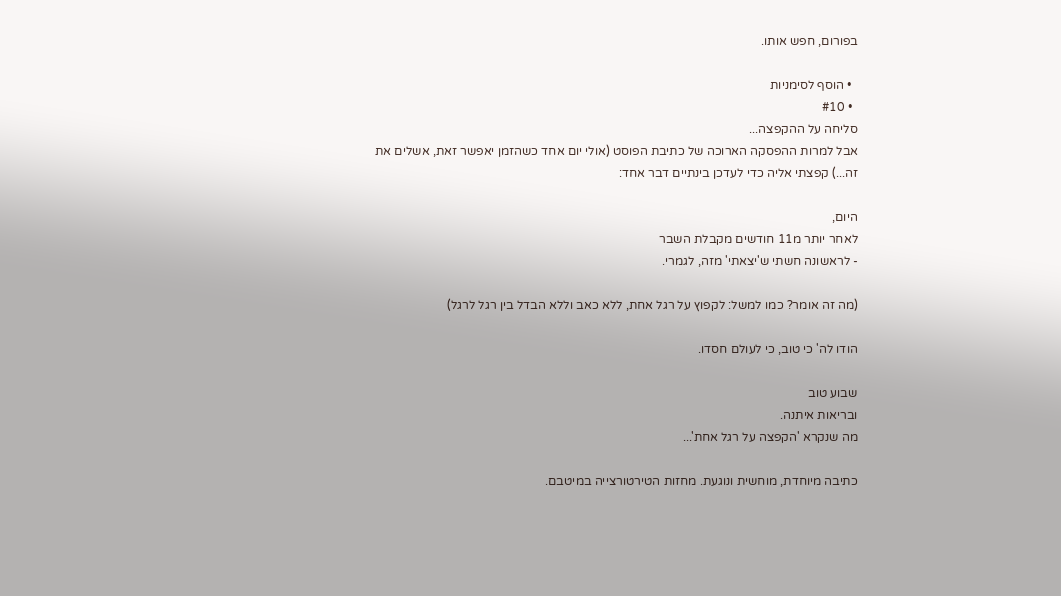בפורום, חפש אותו.

  • הוסף לסימניות
  • #10
סליחה על ההקפצה...
אבל למרות ההפסקה הארוכה של כתיבת הפוסט (אולי יום אחד כשהזמן יאפשר זאת, אשלים את זה...) קפצתי אליה כדי לעדכן בינתיים דבר אחד:

היום,
לאחר יותר מ11 חודשים מקבלת השבר
- לראשונה חשתי ש'יצאתי' מזה, לגמרי.

(מה זה אומר? כמו למשל: לקפוץ על רגל אחת, ללא כאב וללא הבדל בין רגל לרגל)

הודו לה' כי טוב, כי לעולם חסדו.

שבוע טוב
ובריאות איתנה.
מה שנקרא 'הקפצה על רגל אחת'...

כתיבה מיוחדת, מוחשית ונוגעת. מחזות הטירטורצייה במיטבם.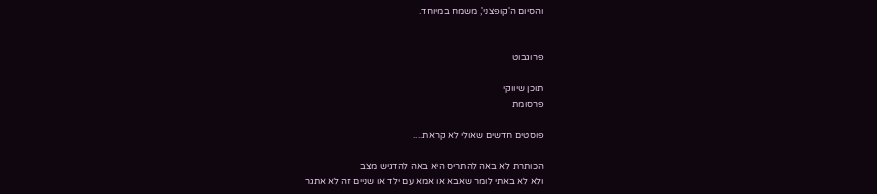והסיום ה'קופצני', משמח במיוחד.


פרוגבוט

תוכן שיווקי
פרסומת

פוסטים חדשים שאולי לא קראת....

הכותרת לא באה להתריס היא באה להדגיש מצב
ולא לא באתי לומר שאבא או אמא עם ילד או שניים זה לא אתגר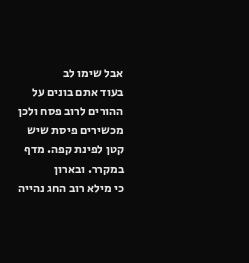אבל שימו לב
בעוד אתם בונים על ההורים לרוב פסח ולכן מכשירים פיסת שיש קטן לפינת קפה. מדף במקרר. ובארון
כי מילא רוב החג נהייה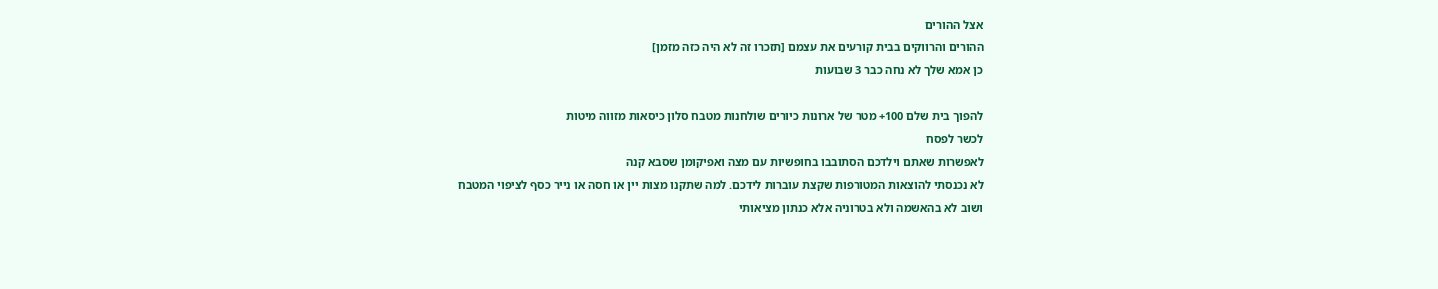אצל ההורים
ההורים והרווקים בבית קורעים את עצמם [תזכרו זה לא היה כזה מזמן]
כן אמא שלך לא נחה כבר 3 שבועות

להפוך בית שלם 100+ מטר של ארונות כיורים שולחנות מטבח סלון כיסאות מזווה מיטות
לכשר לפסח
לאפשרות שאתם וילדכם הסתובבו בחופשיות עם מצה ואפיקומן שסבא קנה
לא נכנסתי להוצאות המטורפות שקצת עוברות לידכם. למה שתקנו מצות יין או חסה או נייר כסף לציפוי המטבח
ושוב לא בהאשמה ולא בטרוניה אלא כנתון מציאותי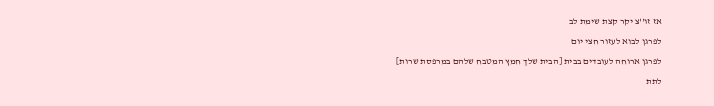אז זו''צ יקר קצת שימת לב
לפרגן לבוא לעזור חצי יום
לפרגן ארוחה לעובדים בבית [הבית שלך חמץ המטבח שלהם במרפסת שרות]
לתת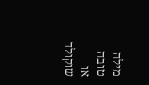מילה טובה או שוקולד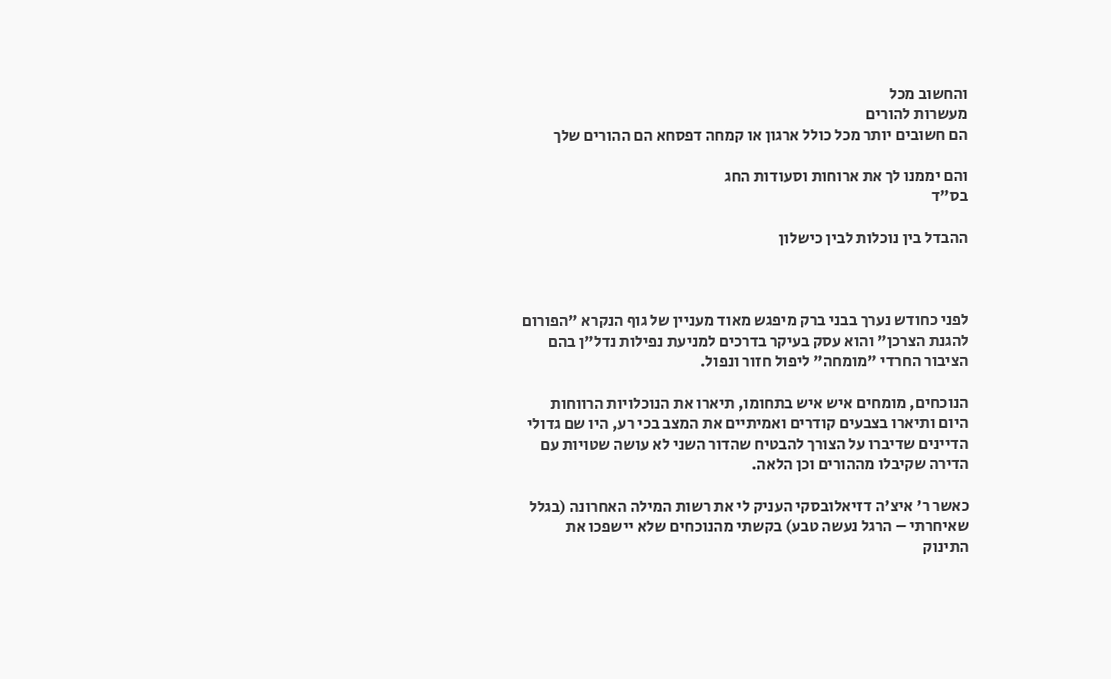והחשוב מכל
מעשרות להורים
הם חשובים יותר מכל כולל ארגון או קמחה דפסחא הם ההורים שלך

והם יממנו לך את ארוחות וסעודות החג
בס"ד

ההבדל בין נוכלות לבין כישלון



לפני כחודש נערך בבני ברק מיפגש מאוד מעניין של גוף הנקרא "הפורום להגנת הצרכן" והוא עסק בעיקר בדרכים למניעת נפילות נדל"ן בהם הציבור החרדי "מומחה" ליפול חזור ונפול.

הנוכחים, מומחים איש איש בתחומו, תיארו את הנוכלויות הרווחות היום ותיארו בצבעים קודרים ואמיתיים את המצב בכי רע, היו שם גדולי הדיינים שדיברו על הצורך להבטיח שהדור השני לא עושה שטויות עם הדירה שקיבלו מההורים וכן הלאה.

כאשר ר' איצ'ה דזיאלובסקי העניק לי את רשות המילה האחרונה (בגלל שאיחרתי – הרגל נעשה טבע) בקשתי מהנוכחים שלא יישפכו את התינוק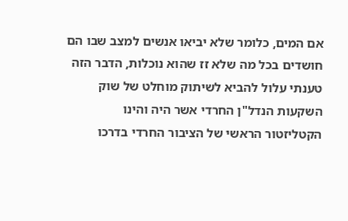אם המים, כלומר שלא יביאו אנשים למצב שבו הם חושדים בכל מה שלא זז שהוא נוכלות, הדבר הזה טענתי עלול להביא לשיתוק מוחלט של שוק השקעות הנדל"ן החרדי אשר היה והינו הקטליזטור הראשי של הציבור החרדי בדרכו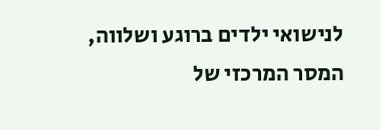לנישואי ילדים ברוגע ושלווה, המסר המרכזי של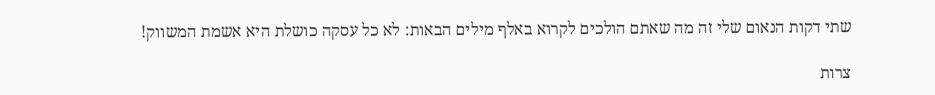שתי דקות הנאום שלי זה מה שאתם הולכים לקרוא באלף מילים הבאות: לא כל עסקה כושלת היא אשמת המשווק!

צרות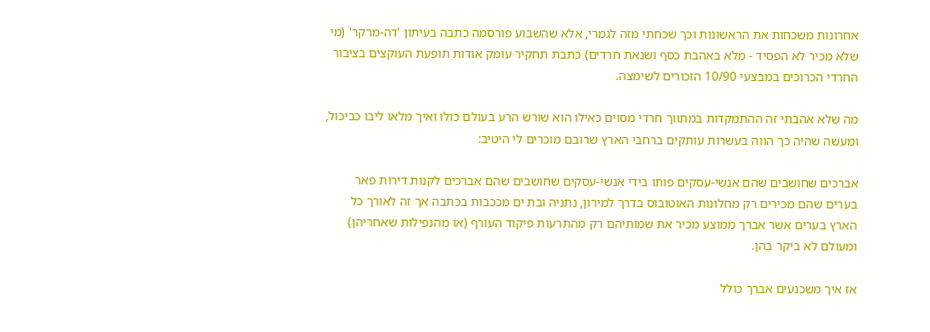אחרונות משכחות את הראשונות וכך שכחתי מזה לגמרי, אלא שהשבוע פורסמה כתבה בעיתון 'דה-מרקר' (מי שלא מכיר לא הפסיד - מלא באהבת כסף ושנאת חרדים) כתבת תחקיר עומק אודות תופעת העוקצים בציבור החרדי הכרוכים במבצעי 10/90 הזכורים לשימצה.

מה שלא אהבתי זה ההתמקדות במתווך חרדי מסוים כאילו הוא שורש הרע בעולם כולו ואיך מלאו ליבו כביכול, ומעשה שהיה כך הווה בעשרות עותקים ברחבי הארץ שרובם מוכרים לי היטיב:

אברכים שחושבים שהם אנשי-עסקים פותו בידי אנשי-עסקים שחושבים שהם אברכים לקנות דירות פאר בערים שהם מכירים רק מחלונות האוטובוס בדרך למירון, נתניה ובת ים מככבות בכתבה אך זה לאורך כל הארץ בערים אשר אברך ממוצע מכיר את שמותיהם רק מהתרעות פיקוד העורף (או מהנפילות שאחריהן) ומעולם לא ביקר בהן.

אז איך משכנעים אברך כולל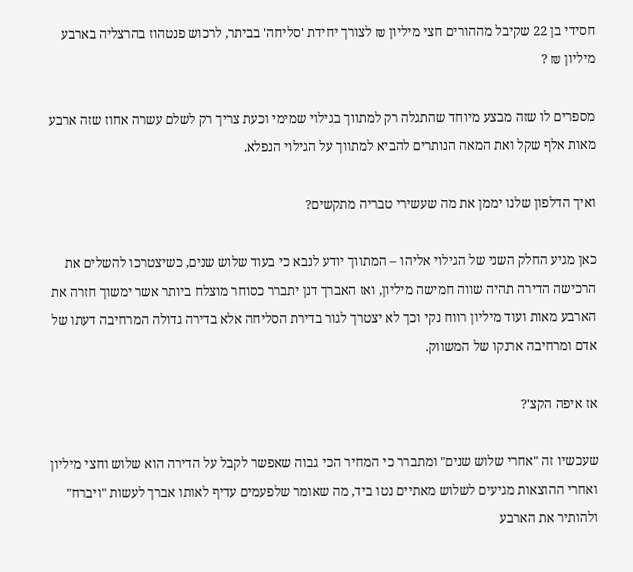חסידי בן 22 שקיבל מההורים חצי מיליון ₪ לצורך יחידת 'סליחה' בביתר, לרכוש פנטהוז בהרצליה בארבע מיליון ₪ ?

מספרים לו שזה מבצע מיוחד שהתגלה רק למתווך בגילוי שמימי וכעת צריך רק לשלם עשרה אחוז שזה ארבע מאות אלף שקל ואת המאה הנותרים להביא למתווך על הגילוי הנפלא.

ואיך הדלפון שלנו יממן את מה שעשירי טבריה מתקשים?

כאן מגיע החלק השני של הגילוי אליהו – המתווך יודע לנבא כי בעוד שלוש שנים, כשיצטרכו להשלים את הרכישה הדירה תהיה שווה חמישה מיליון, ואז האברך דנן יתברר כסוחר מוצלח ביותר אשר ימשוך חזרה את הארבע מאות ועוד מיליון רווח נקי וכך לא יצטרך לגור בדירת הסליחה אלא בדירה גדולה המרחיבה דעתו של אדם ומרחיבה ארנקו של המשווק.

אז איפה הקצ'?

שעכשיו זה "אחרי שלוש שנים" ומתברר כי המחיר הכי גבוה שאפשר לקבל על הדירה הוא שלוש וחצי מיליון ואחרי ההוצאות מגיעים לשלוש מאתיים נטו ביד, מה שאומר שלפעמים עדיף לאותו אברך לעשות "ויברח" ולהותיר את הארבע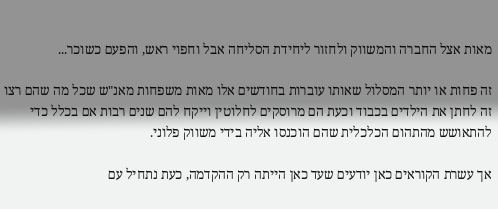מאות אצל החברה והמשווק ולחזור ליחידת הסליחה אבל וחפוי ראש, והפעם כשוכר...

זה פחות או יותר המסלול שאותו עוברות בחודשים אלו מאות משפחות מאנ"ש שכל מה שהם רצו זה לחתן את הילדים בכבוד וכעת הם מרוסקים לחלוטין וייקח להם שנים רבות אם בכלל כדי להתאושש מהתהום הכלכלית שהם הוכנסו אליה בידי משווק פלוני.

אך עשרת הקוראים כאן יודעים שעד כאן הייתה רק ההקדמה, כעת נתחיל עם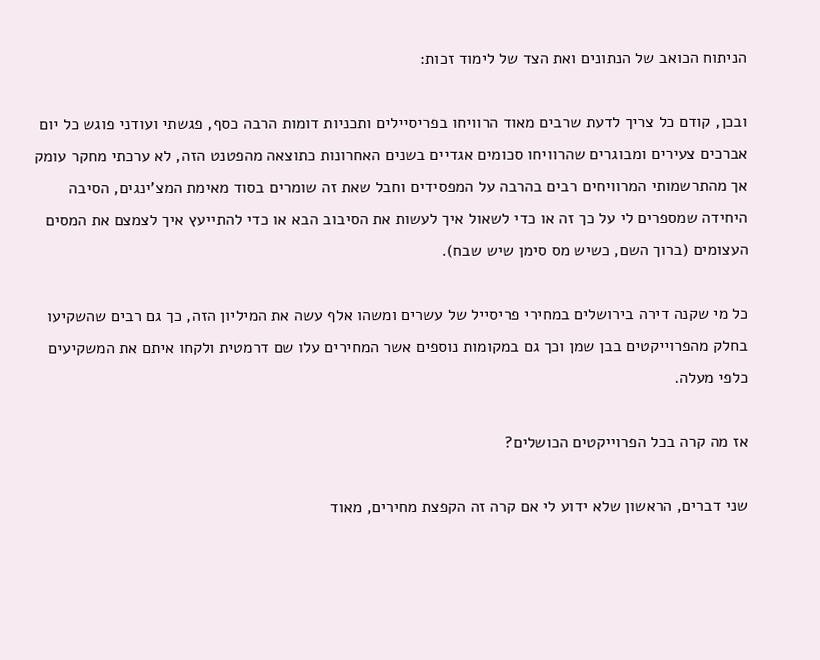הניתוח הכואב של הנתונים ואת הצד של לימוד זכות:

ובכן, קודם כל צריך לדעת שרבים מאוד הרוויחו בפריסיילים ותכניות דומות הרבה כסף, פגשתי ועודני פוגש כל יום אברכים צעירים ומבוגרים שהרוויחו סכומים אגדיים בשנים האחרונות כתוצאה מהפטנט הזה, לא ערכתי מחקר עומק אך מהתרשמותי המרוויחים רבים בהרבה על המפסידים וחבל שאת זה שומרים בסוד מאימת המצ'ינגים, הסיבה היחידה שמספרים לי על כך זה או כדי לשאול איך לעשות את הסיבוב הבא או כדי להתייעץ איך לצמצם את המסים העצומים (ברוך השם, כשיש מס סימן שיש שבח).

כל מי שקנה דירה בירושלים במחירי פריסייל של עשרים ומשהו אלף עשה את המיליון הזה, כך גם רבים שהשקיעו בחלק מהפרוייקטים בבן שמן וכך גם במקומות נוספים אשר המחירים עלו שם דרמטית ולקחו איתם את המשקיעים כלפי מעלה.

אז מה קרה בכל הפרוייקטים הכושלים?

שני דברים, הראשון שלא ידוע לי אם קרה זה הקפצת מחירים, מאוד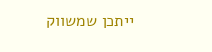ייתכן שמשווק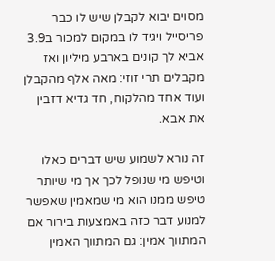מסוים יבוא לקבלן שיש לו כבר פריסייל ויגיד לו במקום למכור ב3.9 אביא לך קונים בארבע מיליון ואז מקבלים תרי זוזי: מאה אלף מהקבלן ועוד אחד מהלקוח, חד גדיא דזבין את אבא.

זה נורא לשמוע שיש דברים כאלו וטיפש מי שנופל לכך אך מי שיותר טיפש ממנו הוא מי שמאמין שאפשר למנוע דבר כזה באמצעות בירור אם המתווך אמין: גם המתווך האמין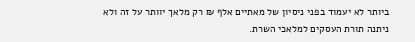ביותר לא יעמוד בפני ניסיון של מאתיים אלף ₪ רק מלאך יוותר על זה ולא ניתנה תורת העסקים למלאכי השרת.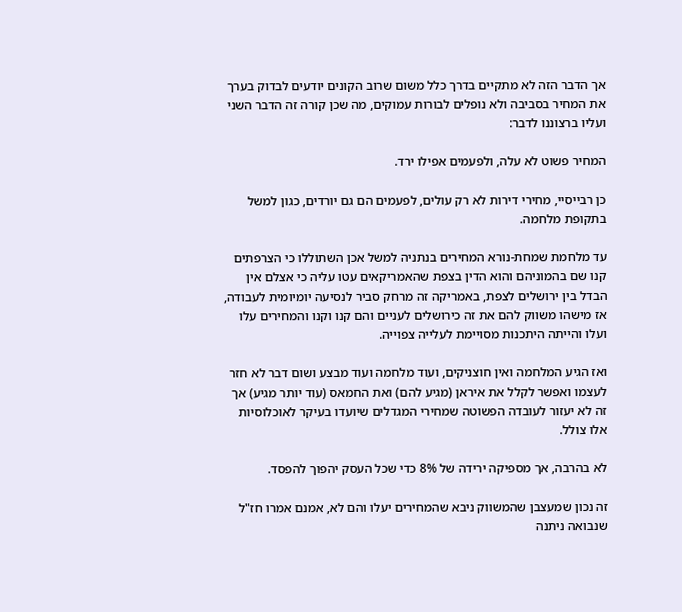אך הדבר הזה לא מתקיים בדרך כלל משום שרוב הקונים יודעים לבדוק בערך את המחיר בסביבה ולא נופלים לבורות עמוקים, מה שכן קורה זה הדבר השני ועליו ברצוננו לדבר:

המחיר פשוט לא עלה, ולפעמים אפילו ירד.

כן רבייסיי, מחירי דירות לא רק עולים, לפעמים הם גם יורדים, כגון למשל בתקופת מלחמה.

עד מלחמת שמחת-נורא המחירים בנתניה למשל אכן השתוללו כי הצרפתים קנו שם בהמוניהם והוא הדין בצפת שהאמריקאים עטו עליה כי אצלם אין הבדל בין ירושלים לצפת, באמריקה זה מרחק סביר לנסיעה יומיומית לעבודה, אז מישהו משווק להם את זה כירושלים לעניים והם קנו וקנו והמחירים עלו ועלו והייתה היתכנות מסויימת לעלייה צפוייה.

ואז הגיע המלחמה ואין חוצניקים, ועוד מלחמה ועוד מבצע ושום דבר לא חזר לעצמו ואפשר לקלל את איראן (מגיע להם) ואת החמאס (עוד יותר מגיע) אך זה לא יעזור לעובדה הפשוטה שמחירי המגדלים שיועדו בעיקר לאוכלוסיות אלו צולל.

לא בהרבה, אך מספיקה ירידה של 8% כדי שכל העסק יהפוך להפסד.

זה נכון שמעצבן שהמשווק ניבא שהמחירים יעלו והם לא, אמנם אמרו חז"ל שנבואה ניתנה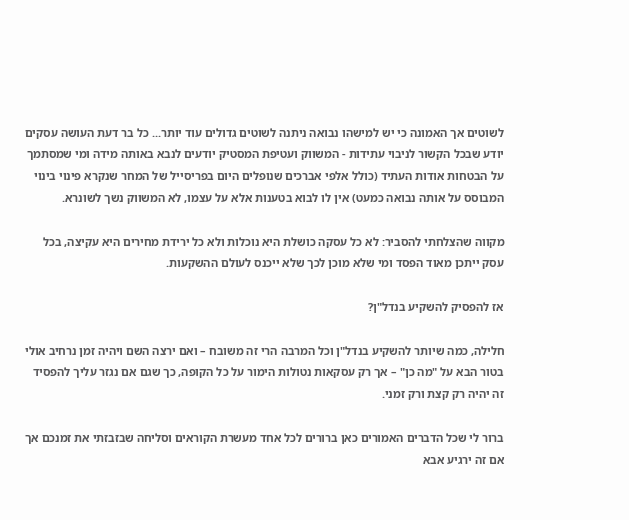לשוטים אך האמונה כי יש למישהו נבואה ניתנה לשוטים גדולים עוד יותר... כל בר דעת העושה עסקים יודע שבכל הקשור לניבוי עתידות - המשווק ועטיפת המסטיק יודעים לנבא באותה מידה ומי שמסתמך על הבטחות אודות העתיד (כולל אלפי אברכים שנופלים היום בפריסייל של המחר שנקרא פינוי בינוי המבוסס על אותה נבואה כמעט) אין לו לבוא בטענות אלא על עצמו, לא המשווק נשך לשונרא.

מקווה שהצלחתי להסביר: לא כל עסקה כושלת היא נוכלות ולא כל ירידת מחירים היא עקיצה, בכל עסק ייתכן מאוד הפסד ומי שלא מוכן לכך שלא ייכנס לעולם ההשקעות.

אז להפסיק להשקיע בנדל"ן?

חלילה, כמה שיותר להשקיע בנדל"ן וכל המרבה הרי זה משובח – ואם ירצה השם ויהיה זמן נרחיב אולי בטור הבא על "מה כן" – אך רק עסקאות נטולות הימור על כל הקופה, כך שגם אם נגזר עליך להפסיד זה יהיה רק קצת ורק זמני.

ברור לי שכל הדברים האמורים כאן ברורים לכל אחד מעשרת הקוראים וסליחה שבזבזתי את זמנכם אך אם זה ירגיע אבא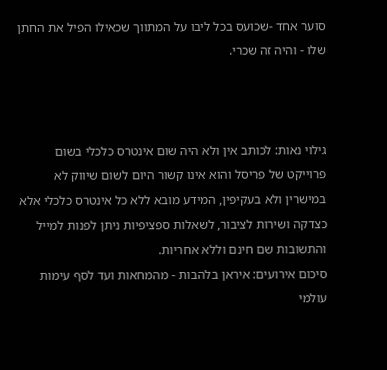סוער אחד -שכועס בכל ליבו על המתווך שכאילו הפיל את החתן שלו - והיה זה שכרי.



גילוי נאות: לכותב אין ולא היה שום אינטרס כלכלי בשום פרוייקט של פריסל והוא אינו קשור היום לשום שיווק לא במישרין ולא בעקיפין, המידע מובא ללא כל אינטרס כלכלי אלא כצדקה ושירות לציבור, לשאלות ספציפיות ניתן לפנות למייל והתשובות שם חינם וללא אחריות.
סיכום אירועים: איראן בלהבות - מהמחאות ועד לסף עימות עולמי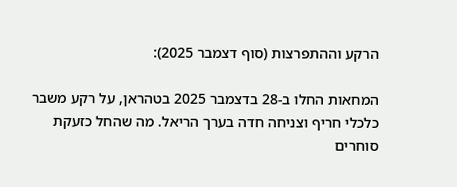הרקע וההתפרצות (סוף דצמבר 2025):

המחאות החלו ב-28 בדצמבר 2025 בטהראן, על רקע משבר כלכלי חריף וצניחה חדה בערך הריאל. מה שהחל כזעקת סוחרים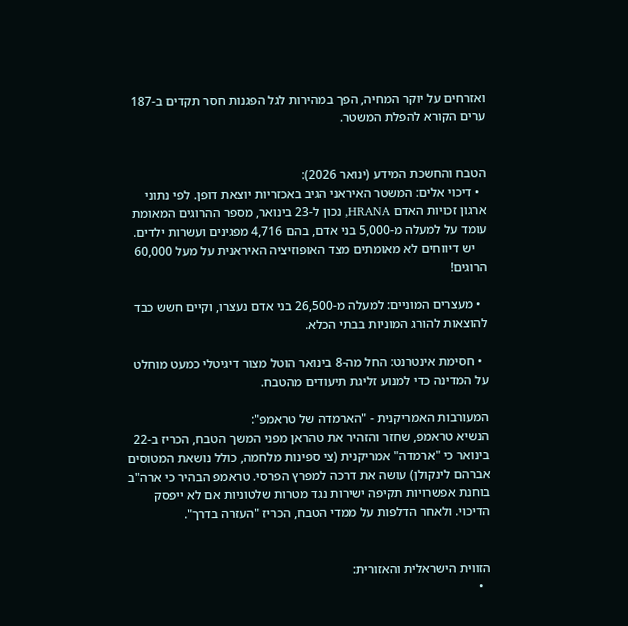ואזרחים על יוקר המחיה, הפך במהירות לגל הפגנות חסר תקדים ב-187 ערים הקורא להפלת המשטר.


הטבח והחשכת המידע (ינואר 2026):
  • דיכוי אלים: המשטר האיראני הגיב באכזריות יוצאת דופן. לפי נתוני ארגון זכויות האדם HRANA, נכון ל-23 בינואר, מספר ההרוגים המאומת עומד על למעלה מ-5,000 בני אדם, בהם 4,716 מפגינים ועשרות ילדים.
    יש דיווחים לא מאומתים מצד האופוזיציה האיראנית על מעל 60,000 הרוגים!

  • מעצרים המוניים: למעלה מ-26,500 בני אדם נעצרו, וקיים חשש כבד להוצאות להורג המוניות בבתי הכלא.

  • חסימת אינטרנט: החל מה-8 בינואר הוטל מצור דיגיטלי כמעט מוחלט על המדינה כדי למנוע זליגת תיעודים מהטבח.

המעורבות האמריקנית - "הארמדה של טראמפ":
הנשיא טראמפ, שחזר והזהיר את טהראן מפני המשך הטבח, הכריז ב-22 בינואר כי "ארמדה" אמריקנית (צי ספינות מלחמה, כולל נושאת המטוסים אברהם לינקולן) עושה את דרכה למפרץ הפרסי. טראמפ הבהיר כי ארה"ב בוחנת אפשרויות תקיפה ישירות נגד מטרות שלטוניות אם לא ייפסק הדיכוי. ולאחר הדלפות על ממדי הטבח, הכריז "העזרה בדרך".


הזווית הישראלית והאזורית:
  •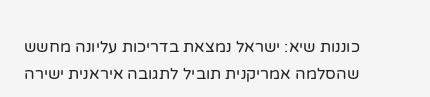כוננות שיא: ישראל נמצאת בדריכות עליונה מחשש שהסלמה אמריקנית תוביל לתגובה איראנית ישירה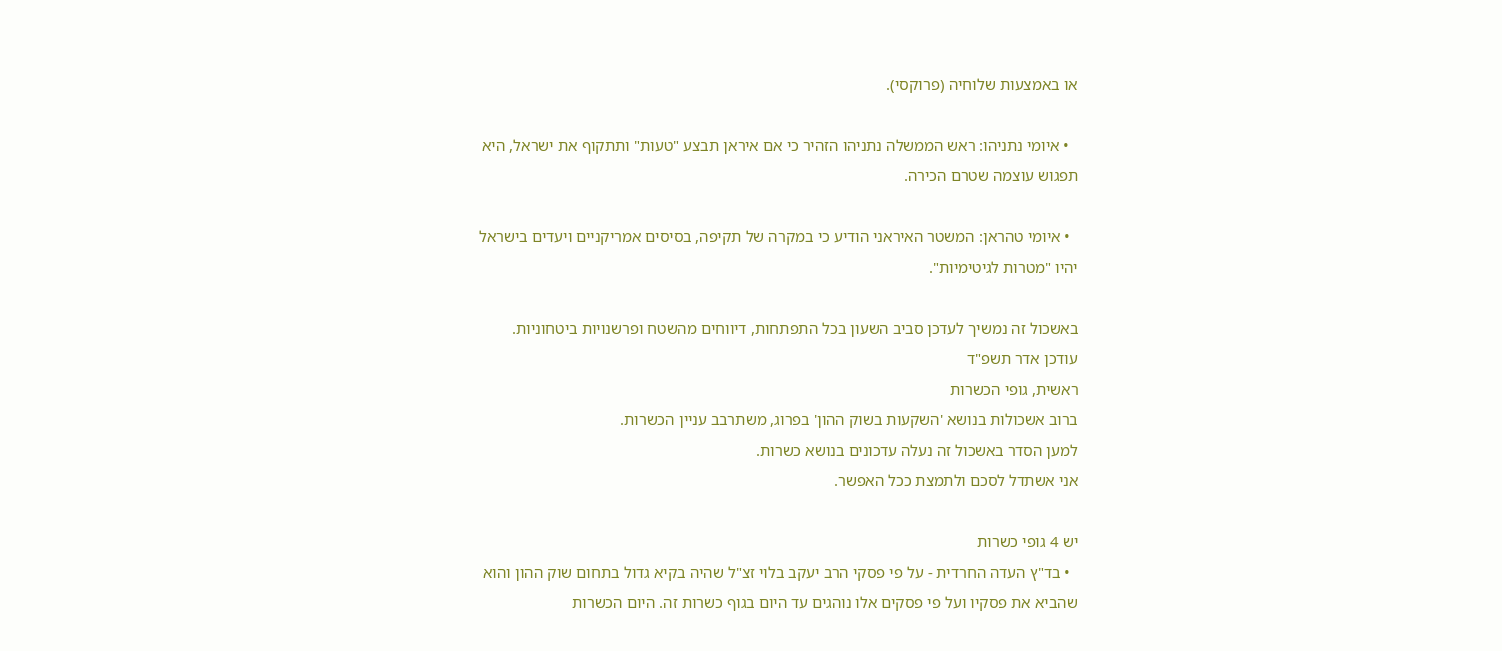או באמצעות שלוחיה (פרוקסי).

  • איומי נתניהו: ראש הממשלה נתניהו הזהיר כי אם איראן תבצע "טעות" ותתקוף את ישראל, היא תפגוש עוצמה שטרם הכירה.

  • איומי טהראן: המשטר האיראני הודיע כי במקרה של תקיפה, בסיסים אמריקניים ויעדים בישראל יהיו "מטרות לגיטימיות".

באשכול זה נמשיך לעדכן סביב השעון בכל התפתחות, דיווחים מהשטח ופרשנויות ביטחוניות.
עודכן אדר תשפ"ד
ראשית, גופי הכשרות
ברוב אשכולות בנושא 'השקעות בשוק ההון' בפרוג, משתרבב עניין הכשרות.
למען הסדר באשכול זה נעלה עדכונים בנושא כשרות.
אני אשתדל לסכם ולתמצת ככל האפשר.

יש 4 גופי כשרות
  • בד"ץ העדה החרדית - על פי פסקי הרב יעקב בלוי זצ"ל שהיה בקיא גדול בתחום שוק ההון והוא שהביא את פסקיו ועל פי פסקים אלו נוהגים עד היום בגוף כשרות זה. היום הכשרות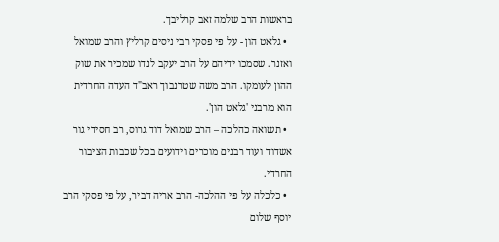בראשות הרב שלמה זאב קרליבך.
  • גלאט הון - על פי פסקי רבי ניסים קרליץ והרב שמואל ואזנר. שסמכו ידיהם על הרב יעקב לנדו שמכיר את שוק ההון לעומקו. הרב משה שטרנבוך ראב"ד העדה החרדית הוא מרבני 'גלאט הון'.
  • תשואה כהלכה – הרב שמואל דוד גרוס, רב חסידי גור אשדוד ועוד רבנים מוכרים וידועים בכל שכבות הציבור החרדי.
  • כלכלה על פי ההלכה- הרב אריה דביר, על פי פסקי הרב יוסף שלום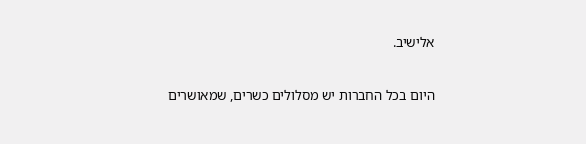אלישיב.

היום בכל החברות יש מסלולים כשרים, שמאושרים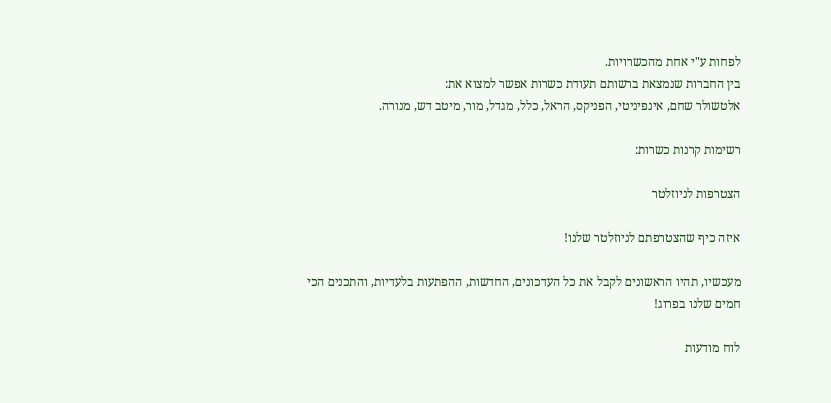לפחות ע"י אחת מהכשרויות.
בין החברות שנמצאת ברשותם תעודת כשרות אפשר למצוא את:
אלטשולר שחם, אינפיניטי, הפניקס, הראל, כלל, מגדל, מור, מיטב דש, מנורה.

רשימות קרנות כשרות:

הצטרפות לניוזלטר

איזה כיף שהצטרפתם לניוזלטר שלנו!

מעכשיו, תהיו הראשונים לקבל את כל העדכונים, החדשות, ההפתעות בלעדיות, והתכנים הכי חמים שלנו בפרוג!

לוח מודעות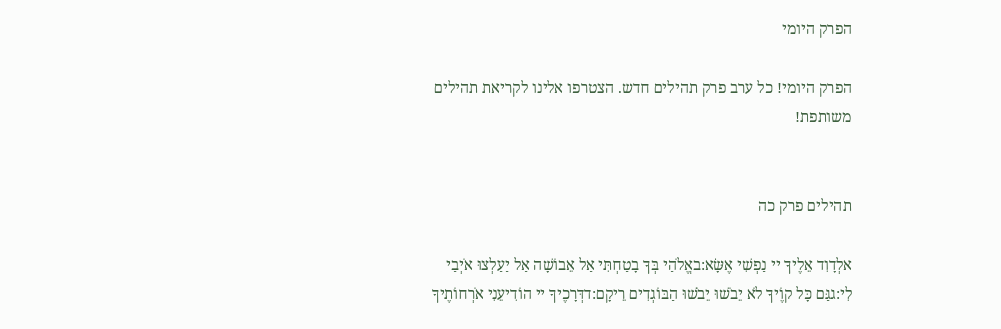הפרק היומי

הפרק היומי! כל ערב פרק תהילים חדש. הצטרפו אלינו לקריאת תהילים משותפת!


תהילים פרק כה

אלְדָוִד אֵלֶיךָ יי נַפְשִׁי אֶשָּׂא:באֱלֹהַי בְּךָ בָטַחְתִּי אַל אֵבוֹשָׁה אַל יַעַלְצוּ אֹיְבַי לִי:גגַּם כָּל קוֶֹיךָ לֹא יֵבֹשׁוּ יֵבֹשׁוּ הַבּוֹגְדִים רֵיקָם:דדְּרָכֶיךָ יי הוֹדִיעֵנִי אֹרְחוֹתֶיךָ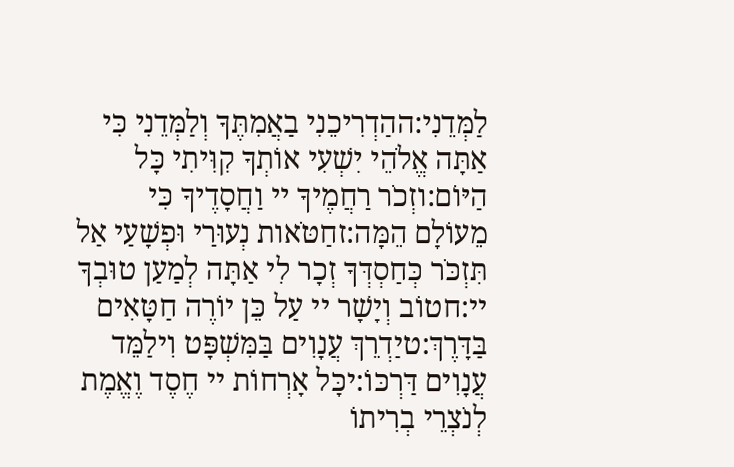לַמְּדֵנִי:ההַדְרִיכֵנִי בַאֲמִתֶּךָ וְלַמְּדֵנִי כִּי אַתָּה אֱלֹהֵי יִשְׁעִי אוֹתְךָ קִוִּיתִי כָּל הַיּוֹם:וזְכֹר רַחֲמֶיךָ יי וַחֲסָדֶיךָ כִּי מֵעוֹלָם הֵמָּה:זחַטֹּאות נְעוּרַי וּפְשָׁעַי אַל תִּזְכֹּר כְּחַסְדְּךָ זְכָר לִי אַתָּה לְמַעַן טוּבְךָ יי:חטוֹב וְיָשָׁר יי עַל כֵּן יוֹרֶה חַטָּאִים בַּדָּרֶךְ:טיַדְרֵךְ עֲנָוִים בַּמִּשְׁפָּט וִילַמֵּד עֲנָוִים דַּרְכּוֹ:יכָּל אָרְחוֹת יי חֶסֶד וֶאֱמֶת לְנֹצְרֵי בְרִיתוֹ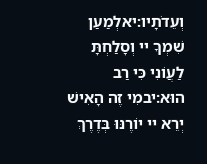וְעֵדֹתָיו:יאלְמַעַן שִׁמְךָ יי וְסָלַחְתָּ לַעֲוֹנִי כִּי רַב הוּא:יבמִי זֶה הָאִישׁ יְרֵא יי יוֹרֶנּוּ בְּדֶרֶךְ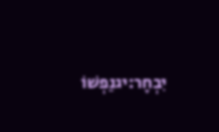יִבְחָר:יגנַפְשׁוֹ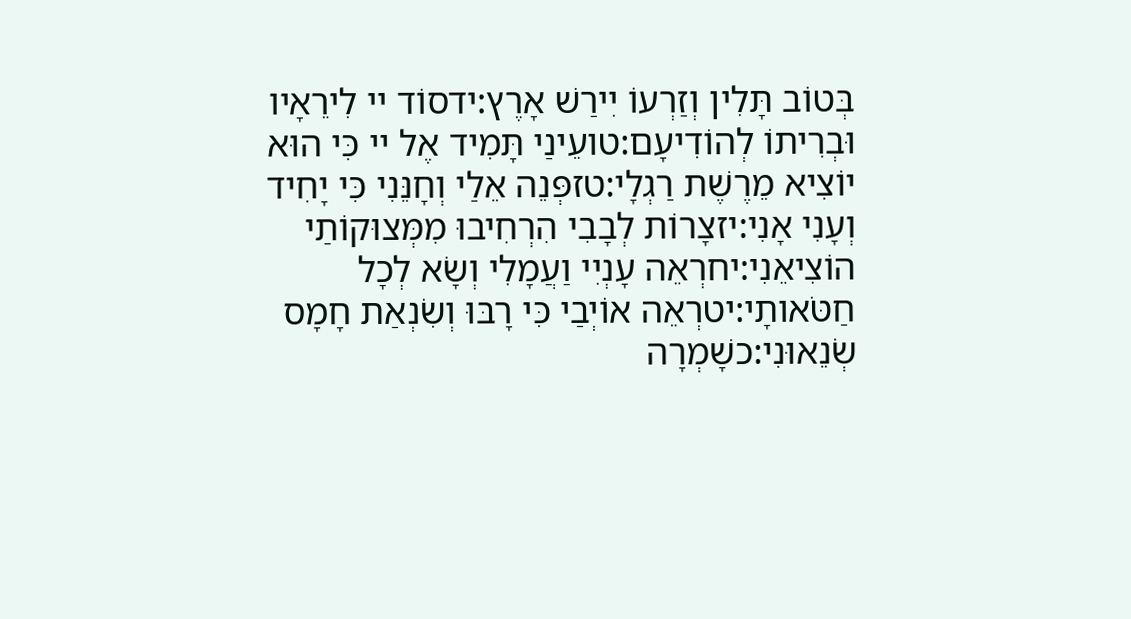בְּטוֹב תָּלִין וְזַרְעוֹ יִירַשׁ אָרֶץ:ידסוֹד יי לִירֵאָיו וּבְרִיתוֹ לְהוֹדִיעָם:טועֵינַי תָּמִיד אֶל יי כִּי הוּא יוֹצִיא מֵרֶשֶׁת רַגְלָי:טזפְּנֵה אֵלַי וְחָנֵּנִי כִּי יָחִיד וְעָנִי אָנִי:יזצָרוֹת לְבָבִי הִרְחִיבוּ מִמְּצוּקוֹתַי הוֹצִיאֵנִי:יחרְאֵה עָנְיִי וַעֲמָלִי וְשָׂא לְכָל חַטֹּאותָי:יטרְאֵה אוֹיְבַי כִּי רָבּוּ וְשִׂנְאַת חָמָס שְׂנֵאוּנִי:כשָׁמְרָה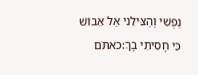נַפְשִׁי וְהַצִּילֵנִי אַל אֵבוֹשׁ כִּי חָסִיתִי בָךְ:כאתֹּם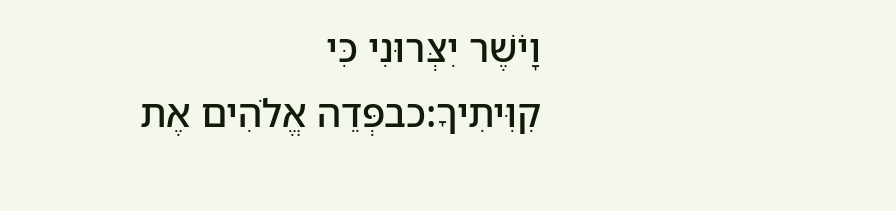וָיֹשֶׁר יִצְּרוּנִי כִּי קִוִּיתִיךָ:כבפְּדֵה אֱלֹהִים אֶת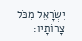יִשְׂרָאֵל מִכֹּל צָרוֹתָיו: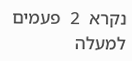נקרא  2  פעמים
למעלה